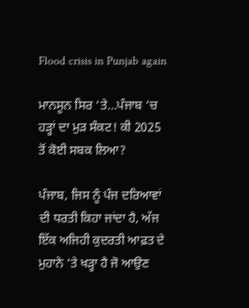Flood crisis in Punjab again

ਮਾਨਸੂਨ ਸਿਰ ‘ਤੇ…ਪੰਜਾਬ ‘ਚ ਹੜ੍ਹਾਂ ਦਾ ਮੁੜ ਸੰਕਟ! ਕੀ 2025 ਤੋਂ ਕੋਈ ਸਬਕ ਲਿਆ?

ਪੰਜਾਬ, ਜਿਸ ਨੂੰ ਪੰਜ ਦਰਿਆਵਾਂ ਦੀ ਧਰਤੀ ਕਿਹਾ ਜਾਂਦਾ ਹੈ, ਅੱਜ ਇੱਕ ਅਜਿਹੀ ਕੁਦਰਤੀ ਆਫ਼ਤ ਦੇ ਮੁਹਾਨੇ ‘ਤੇ ਖੜ੍ਹਾ ਹੈ ਜੋ ਆਉਣ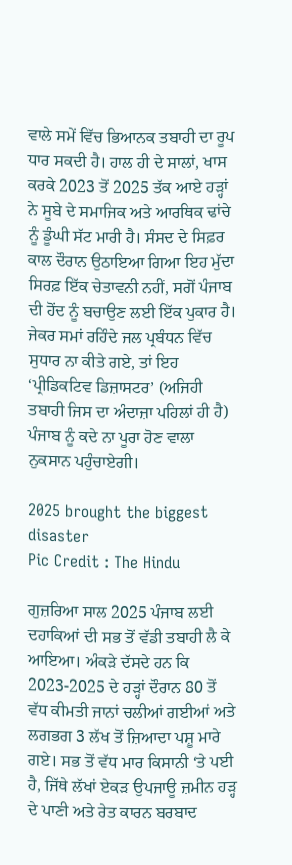ਵਾਲੇ ਸਮੇਂ ਵਿੱਚ ਭਿਆਨਕ ਤਬਾਹੀ ਦਾ ਰੂਪ ਧਾਰ ਸਕਦੀ ਹੈ। ਹਾਲ ਹੀ ਦੇ ਸਾਲਾਂ, ਖਾਸ ਕਰਕੇ 2023 ਤੋਂ 2025 ਤੱਕ ਆਏ ਹੜ੍ਹਾਂ ਨੇ ਸੂਬੇ ਦੇ ਸਮਾਜਿਕ ਅਤੇ ਆਰਥਿਕ ਢਾਂਚੇ ਨੂੰ ਡੂੰਘੀ ਸੱਟ ਮਾਰੀ ਹੈ। ਸੰਸਦ ਦੇ ਸਿਫ਼ਰ ਕਾਲ ਦੌਰਾਨ ਉਠਾਇਆ ਗਿਆ ਇਹ ਮੁੱਦਾ ਸਿਰਫ਼ ਇੱਕ ਚੇਤਾਵਨੀ ਨਹੀਂ, ਸਗੋਂ ਪੰਜਾਬ ਦੀ ਹੋਂਦ ਨੂੰ ਬਚਾਉਣ ਲਈ ਇੱਕ ਪੁਕਾਰ ਹੈ। ਜੇਕਰ ਸਮਾਂ ਰਹਿੰਦੇ ਜਲ ਪ੍ਰਬੰਧਨ ਵਿੱਚ ਸੁਧਾਰ ਨਾ ਕੀਤੇ ਗਏ, ਤਾਂ ਇਹ ‘ਪ੍ਰੀਡਿਕਟਿਵ ਡਿਜ਼ਾਸਟਰ’ (ਅਜਿਹੀ ਤਬਾਹੀ ਜਿਸ ਦਾ ਅੰਦਾਜ਼ਾ ਪਹਿਲਾਂ ਹੀ ਹੈ) ਪੰਜਾਬ ਨੂੰ ਕਦੇ ਨਾ ਪੂਰਾ ਹੋਣ ਵਾਲਾ ਨੁਕਸਾਨ ਪਹੁੰਚਾਏਗੀ।

2025 brought the biggest disaster
Pic Credit : The Hindu

ਗੁਜ਼ਰਿਆ ਸਾਲ 2025 ਪੰਜਾਬ ਲਈ ਦਹਾਕਿਆਂ ਦੀ ਸਭ ਤੋਂ ਵੱਡੀ ਤਬਾਹੀ ਲੈ ਕੇ ਆਇਆ। ਅੰਕੜੇ ਦੱਸਦੇ ਹਨ ਕਿ 2023-2025 ਦੇ ਹੜ੍ਹਾਂ ਦੌਰਾਨ 80 ਤੋਂ ਵੱਧ ਕੀਮਤੀ ਜਾਨਾਂ ਚਲੀਆਂ ਗਈਆਂ ਅਤੇ ਲਗਭਗ 3 ਲੱਖ ਤੋਂ ਜ਼ਿਆਦਾ ਪਸ਼ੂ ਮਾਰੇ ਗਏ। ਸਭ ਤੋਂ ਵੱਧ ਮਾਰ ਕਿਸਾਨੀ ‘ਤੇ ਪਈ ਹੈ, ਜਿੱਥੇ ਲੱਖਾਂ ਏਕੜ ਉਪਜਾਊ ਜ਼ਮੀਨ ਹੜ੍ਹ ਦੇ ਪਾਣੀ ਅਤੇ ਰੇਤ ਕਾਰਨ ਬਰਬਾਦ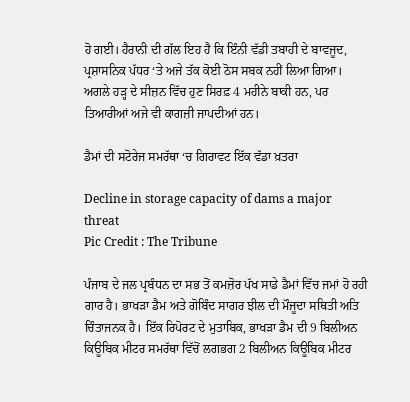ਹੋ ਗਈ। ਹੈਰਾਨੀ ਦੀ ਗੱਲ ਇਹ ਹੈ ਕਿ ਇੰਨੀ ਵੱਡੀ ਤਬਾਹੀ ਦੇ ਬਾਵਜੂਦ, ਪ੍ਰਸ਼ਾਸਨਿਕ ਪੱਧਰ ‘ਤੇ ਅਜੇ ਤੱਕ ਕੋਈ ਠੋਸ ਸਬਕ ਨਹੀਂ ਲਿਆ ਗਿਆ। ਅਗਲੇ ਹੜ੍ਹ ਦੇ ਸੀਜ਼ਨ ਵਿੱਚ ਹੁਣ ਸਿਰਫ਼ 4 ਮਹੀਨੇ ਬਾਕੀ ਹਨ, ਪਰ ਤਿਆਰੀਆਂ ਅਜੇ ਵੀ ਕਾਗਜ਼ੀ ਜਾਪਦੀਆਂ ਹਨ।

ਡੈਮਾਂ ਦੀ ਸਟੋਰੇਜ ਸਮਰੱਥਾ ‘ਚ ਗਿਰਾਵਟ ਇੱਕ ਵੱਡਾ ਖ਼ਤਰਾ

Decline in storage capacity of dams a major threat
Pic Credit : The Tribune

ਪੰਜਾਬ ਦੇ ਜਲ ਪ੍ਰਬੰਧਨ ਦਾ ਸਭ ਤੋਂ ਕਮਜ਼ੋਰ ਪੱਖ ਸਾਡੇ ਡੈਮਾਂ ਵਿੱਚ ਜਮਾਂ ਹੋ ਰਹੀ ਗਾਰ ਹੈ। ਭਾਖੜਾ ਡੈਮ ਅਤੇ ਗੋਬਿੰਦ ਸਾਗਰ ਝੀਲ ਦੀ ਮੌਜੂਦਾ ਸਥਿਤੀ ਅਤਿ ਚਿੰਤਾਜਨਕ ਹੈ। ਇੱਕ ਰਿਪੋਰਟ ਦੇ ਮੁਤਾਬਿਕ, ਭਾਖੜਾ ਡੈਮ ਦੀ 9 ਬਿਲੀਅਨ ਕਿਊਬਿਕ ਮੀਟਰ ਸਮਰੱਥਾ ਵਿੱਚੋਂ ਲਗਭਗ 2 ਬਿਲੀਅਨ ਕਿਊਬਿਕ ਮੀਟਰ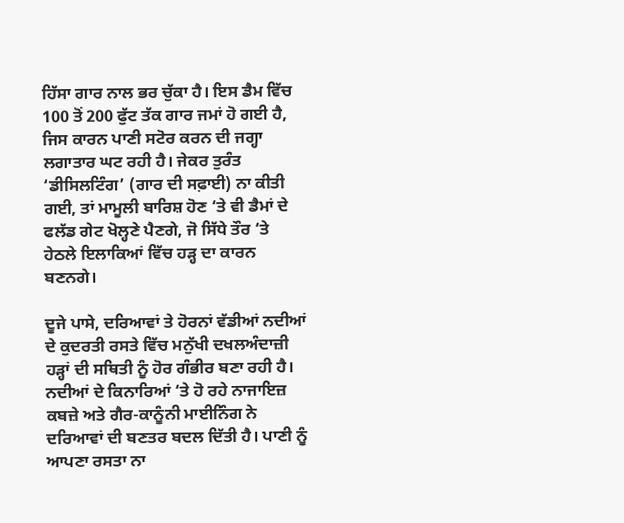ਹਿੱਸਾ ਗਾਰ ਨਾਲ ਭਰ ਚੁੱਕਾ ਹੈ। ਇਸ ਡੈਮ ਵਿੱਚ 100 ਤੋਂ 200 ਫੁੱਟ ਤੱਕ ਗਾਰ ਜਮਾਂ ਹੋ ਗਈ ਹੈ, ਜਿਸ ਕਾਰਨ ਪਾਣੀ ਸਟੋਰ ਕਰਨ ਦੀ ਜਗ੍ਹਾ ਲਗਾਤਾਰ ਘਟ ਰਹੀ ਹੈ। ਜੇਕਰ ਤੁਰੰਤ ‘ਡੀਸਿਲਟਿੰਗ’ (ਗਾਰ ਦੀ ਸਫ਼ਾਈ) ਨਾ ਕੀਤੀ ਗਈ, ਤਾਂ ਮਾਮੂਲੀ ਬਾਰਿਸ਼ ਹੋਣ ‘ਤੇ ਵੀ ਡੈਮਾਂ ਦੇ ਫਲੱਡ ਗੇਟ ਖੋਲ੍ਹਣੇ ਪੈਣਗੇ, ਜੋ ਸਿੱਧੇ ਤੌਰ ‘ਤੇ ਹੇਠਲੇ ਇਲਾਕਿਆਂ ਵਿੱਚ ਹੜ੍ਹ ਦਾ ਕਾਰਨ ਬਣਨਗੇ।

ਦੂਜੇ ਪਾਸੇ, ਦਰਿਆਵਾਂ ਤੇ ਹੋਰਨਾਂ ਵੱਡੀਆਂ ਨਦੀਆਂ ਦੇ ਕੁਦਰਤੀ ਰਸਤੇ ਵਿੱਚ ਮਨੁੱਖੀ ਦਖਲਅੰਦਾਜ਼ੀ ਹੜ੍ਹਾਂ ਦੀ ਸਥਿਤੀ ਨੂੰ ਹੋਰ ਗੰਭੀਰ ਬਣਾ ਰਹੀ ਹੈ। ਨਦੀਆਂ ਦੇ ਕਿਨਾਰਿਆਂ ‘ਤੇ ਹੋ ਰਹੇ ਨਾਜਾਇਜ਼ ਕਬਜ਼ੇ ਅਤੇ ਗੈਰ-ਕਾਨੂੰਨੀ ਮਾਈਨਿੰਗ ਨੇ ਦਰਿਆਵਾਂ ਦੀ ਬਣਤਰ ਬਦਲ ਦਿੱਤੀ ਹੈ। ਪਾਣੀ ਨੂੰ ਆਪਣਾ ਰਸਤਾ ਨਾ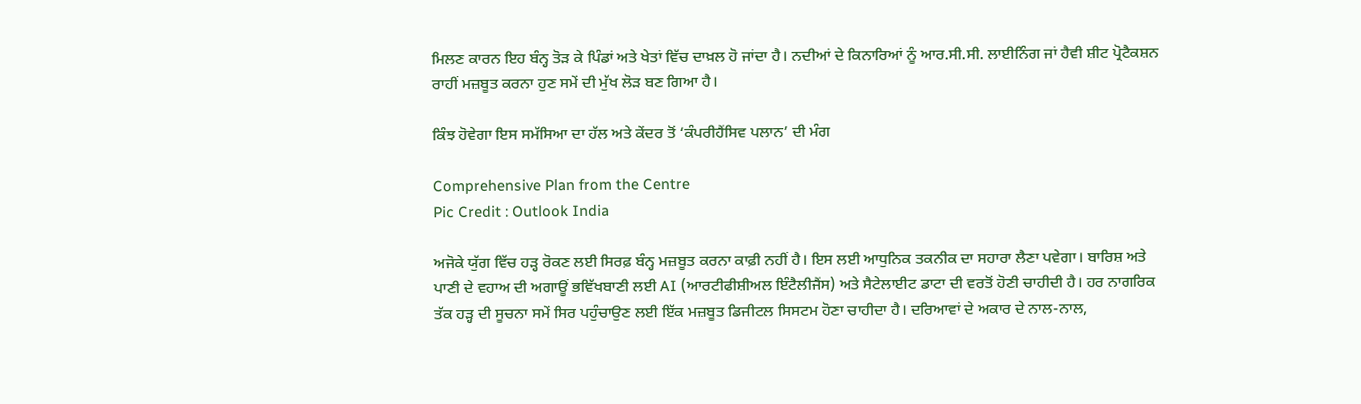ਮਿਲਣ ਕਾਰਨ ਇਹ ਬੰਨ੍ਹ ਤੋੜ ਕੇ ਪਿੰਡਾਂ ਅਤੇ ਖੇਤਾਂ ਵਿੱਚ ਦਾਖ਼ਲ ਹੋ ਜਾਂਦਾ ਹੈ। ਨਦੀਆਂ ਦੇ ਕਿਨਾਰਿਆਂ ਨੂੰ ਆਰ.ਸੀ.ਸੀ. ਲਾਈਨਿੰਗ ਜਾਂ ਹੈਵੀ ਸ਼ੀਟ ਪ੍ਰੋਟੈਕਸ਼ਨ ਰਾਹੀਂ ਮਜ਼ਬੂਤ ਕਰਨਾ ਹੁਣ ਸਮੇਂ ਦੀ ਮੁੱਖ ਲੋੜ ਬਣ ਗਿਆ ਹੈ।

ਕਿੰਝ ਹੋਵੇਗਾ ਇਸ ਸਮੱਸਿਆ ਦਾ ਹੱਲ ਅਤੇ ਕੇਂਦਰ ਤੋਂ ‘ਕੰਪਰੀਹੈਂਸਿਵ ਪਲਾਨ’ ਦੀ ਮੰਗ

Comprehensive Plan from the Centre
Pic Credit : Outlook India

ਅਜੋਕੇ ਯੁੱਗ ਵਿੱਚ ਹੜ੍ਹ ਰੋਕਣ ਲਈ ਸਿਰਫ਼ ਬੰਨ੍ਹ ਮਜ਼ਬੂਤ ਕਰਨਾ ਕਾਫ਼ੀ ਨਹੀਂ ਹੈ। ਇਸ ਲਈ ਆਧੁਨਿਕ ਤਕਨੀਕ ਦਾ ਸਹਾਰਾ ਲੈਣਾ ਪਵੇਗਾ। ਬਾਰਿਸ਼ ਅਤੇ ਪਾਣੀ ਦੇ ਵਹਾਅ ਦੀ ਅਗਾਊਂ ਭਵਿੱਖਬਾਣੀ ਲਈ AI (ਆਰਟੀਫੀਸ਼ੀਅਲ ਇੰਟੈਲੀਜੈਂਸ) ਅਤੇ ਸੈਟੇਲਾਈਟ ਡਾਟਾ ਦੀ ਵਰਤੋਂ ਹੋਣੀ ਚਾਹੀਦੀ ਹੈ। ਹਰ ਨਾਗਰਿਕ ਤੱਕ ਹੜ੍ਹ ਦੀ ਸੂਚਨਾ ਸਮੇਂ ਸਿਰ ਪਹੁੰਚਾਉਣ ਲਈ ਇੱਕ ਮਜ਼ਬੂਤ ਡਿਜੀਟਲ ਸਿਸਟਮ ਹੋਣਾ ਚਾਹੀਦਾ ਹੈ। ਦਰਿਆਵਾਂ ਦੇ ਅਕਾਰ ਦੇ ਨਾਲ-ਨਾਲ,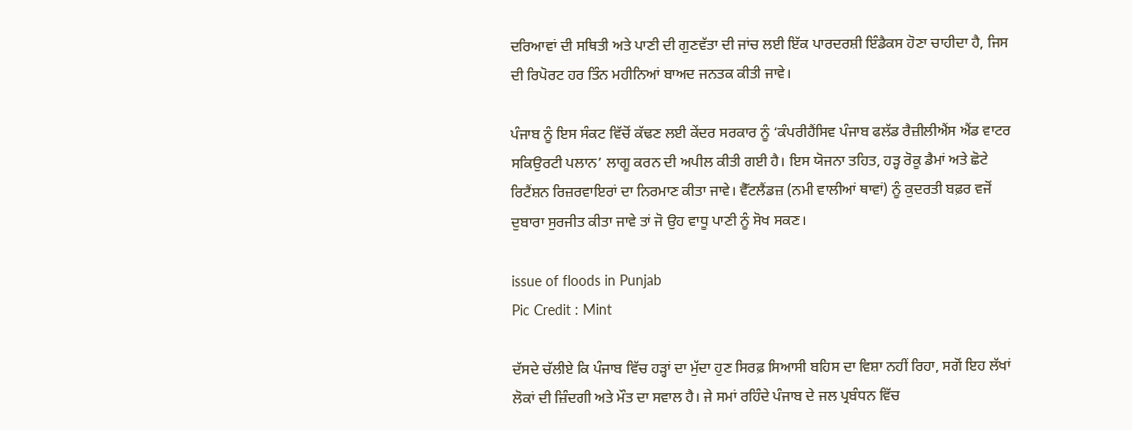ਦਰਿਆਵਾਂ ਦੀ ਸਥਿਤੀ ਅਤੇ ਪਾਣੀ ਦੀ ਗੁਣਵੱਤਾ ਦੀ ਜਾਂਚ ਲਈ ਇੱਕ ਪਾਰਦਰਸ਼ੀ ਇੰਡੈਕਸ ਹੋਣਾ ਚਾਹੀਦਾ ਹੈ, ਜਿਸ ਦੀ ਰਿਪੋਰਟ ਹਰ ਤਿੰਨ ਮਹੀਨਿਆਂ ਬਾਅਦ ਜਨਤਕ ਕੀਤੀ ਜਾਵੇ।

ਪੰਜਾਬ ਨੂੰ ਇਸ ਸੰਕਟ ਵਿੱਚੋਂ ਕੱਢਣ ਲਈ ਕੇਂਦਰ ਸਰਕਾਰ ਨੂੰ ‘ਕੰਪਰੀਹੈਂਸਿਵ ਪੰਜਾਬ ਫਲੱਡ ਰੈਜ਼ੀਲੀਐਂਸ ਐਂਡ ਵਾਟਰ ਸਕਿਉਰਟੀ ਪਲਾਨ’ ਲਾਗੂ ਕਰਨ ਦੀ ਅਪੀਲ ਕੀਤੀ ਗਈ ਹੈ। ਇਸ ਯੋਜਨਾ ਤਹਿਤ, ਹੜ੍ਹ ਰੋਕੂ ਡੈਮਾਂ ਅਤੇ ਛੋਟੇ ਰਿਟੈਂਸ਼ਨ ਰਿਜ਼ਰਵਾਇਰਾਂ ਦਾ ਨਿਰਮਾਣ ਕੀਤਾ ਜਾਵੇ। ਵੈੱਟਲੈਂਡਜ਼ (ਨਮੀ ਵਾਲੀਆਂ ਥਾਵਾਂ) ਨੂੰ ਕੁਦਰਤੀ ਬਫ਼ਰ ਵਜੋਂ ਦੁਬਾਰਾ ਸੁਰਜੀਤ ਕੀਤਾ ਜਾਵੇ ਤਾਂ ਜੋ ਉਹ ਵਾਧੂ ਪਾਣੀ ਨੂੰ ਸੋਖ ਸਕਣ।

issue of floods in Punjab
Pic Credit : Mint

ਦੱਸਦੇ ਚੱਲੀਏ ਕਿ ਪੰਜਾਬ ਵਿੱਚ ਹੜ੍ਹਾਂ ਦਾ ਮੁੱਦਾ ਹੁਣ ਸਿਰਫ਼ ਸਿਆਸੀ ਬਹਿਸ ਦਾ ਵਿਸ਼ਾ ਨਹੀਂ ਰਿਹਾ, ਸਗੋਂ ਇਹ ਲੱਖਾਂ ਲੋਕਾਂ ਦੀ ਜ਼ਿੰਦਗੀ ਅਤੇ ਮੌਤ ਦਾ ਸਵਾਲ ਹੈ। ਜੇ ਸਮਾਂ ਰਹਿੰਦੇ ਪੰਜਾਬ ਦੇ ਜਲ ਪ੍ਰਬੰਧਨ ਵਿੱਚ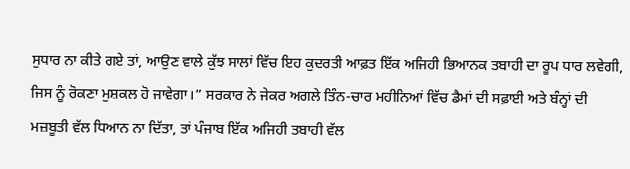ਸੁਧਾਰ ਨਾ ਕੀਤੇ ਗਏ ਤਾਂ, ਆਉਣ ਵਾਲੇ ਕੁੱਝ ਸਾਲਾਂ ਵਿੱਚ ਇਹ ਕੁਦਰਤੀ ਆਫ਼ਤ ਇੱਕ ਅਜਿਹੀ ਭਿਆਨਕ ਤਬਾਹੀ ਦਾ ਰੂਪ ਧਾਰ ਲਵੇਗੀ, ਜਿਸ ਨੂੰ ਰੋਕਣਾ ਮੁਸ਼ਕਲ ਹੋ ਜਾਵੇਗਾ।” ਸਰਕਾਰ ਨੇ ਜੇਕਰ ਅਗਲੇ ਤਿੰਨ-ਚਾਰ ਮਹੀਨਿਆਂ ਵਿੱਚ ਡੈਮਾਂ ਦੀ ਸਫ਼ਾਈ ਅਤੇ ਬੰਨ੍ਹਾਂ ਦੀ ਮਜ਼ਬੂਤੀ ਵੱਲ ਧਿਆਨ ਨਾ ਦਿੱਤਾ, ਤਾਂ ਪੰਜਾਬ ਇੱਕ ਅਜਿਹੀ ਤਬਾਹੀ ਵੱਲ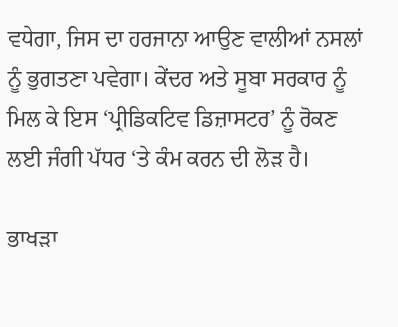ਵਧੇਗਾ, ਜਿਸ ਦਾ ਹਰਜਾਨਾ ਆਉਣ ਵਾਲੀਆਂ ਨਸਲਾਂ ਨੂੰ ਭੁਗਤਣਾ ਪਵੇਗਾ। ਕੇਂਦਰ ਅਤੇ ਸੂਬਾ ਸਰਕਾਰ ਨੂੰ ਮਿਲ ਕੇ ਇਸ ‘ਪ੍ਰੀਡਿਕਟਿਵ ਡਿਜ਼ਾਸਟਰ’ ਨੂੰ ਰੋਕਣ ਲਈ ਜੰਗੀ ਪੱਧਰ ‘ਤੇ ਕੰਮ ਕਰਨ ਦੀ ਲੋੜ ਹੈ।

ਭਾਖੜਾ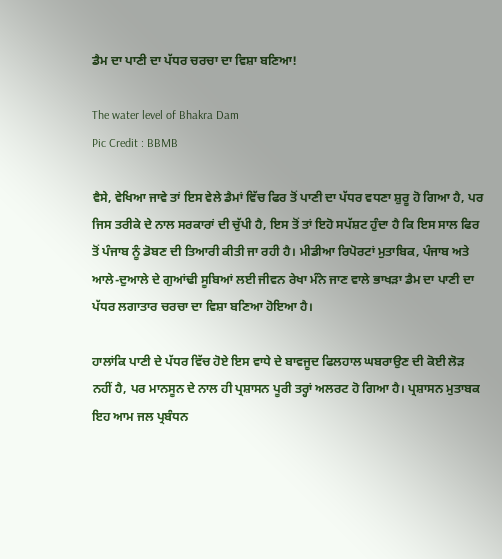ਡੈਮ ਦਾ ਪਾਣੀ ਦਾ ਪੱਧਰ ਚਰਚਾ ਦਾ ਵਿਸ਼ਾ ਬਣਿਆ!

The water level of Bhakra Dam
Pic Credit : BBMB

ਵੈਸੇ, ਵੇਖਿਆ ਜਾਵੇ ਤਾਂ ਇਸ ਵੇਲੇ ਡੈਮਾਂ ਵਿੱਚ ਫਿਰ ਤੋਂ ਪਾਣੀ ਦਾ ਪੱਧਰ ਵਧਣਾ ਸ਼ੁਰੂ ਹੋ ਗਿਆ ਹੈ, ਪਰ ਜਿਸ ਤਰੀਕੇ ਦੇ ਨਾਲ ਸਰਕਾਰਾਂ ਦੀ ਚੁੱਪੀ ਹੈ, ਇਸ ਤੋਂ ਤਾਂ ਇਹੋ ਸਪੱਸ਼ਟ ਹੁੰਦਾ ਹੈ ਕਿ ਇਸ ਸਾਲ ਫਿਰ ਤੋਂ ਪੰਜਾਬ ਨੂੰ ਡੋਬਣ ਦੀ ਤਿਆਰੀ ਕੀਤੀ ਜਾ ਰਹੀ ਹੈ। ਮੀਡੀਆ ਰਿਪੋਰਟਾਂ ਮੁਤਾਬਿਕ, ਪੰਜਾਬ ਅਤੇ ਆਲੇ-ਦੁਆਲੇ ਦੇ ਗੁਆਂਢੀ ਸੂਬਿਆਂ ਲਈ ਜੀਵਨ ਰੇਖਾ ਮੰਨੇ ਜਾਣ ਵਾਲੇ ਭਾਖੜਾ ਡੈਮ ਦਾ ਪਾਣੀ ਦਾ ਪੱਧਰ ਲਗਾਤਾਰ ਚਰਚਾ ਦਾ ਵਿਸ਼ਾ ਬਣਿਆ ਹੋਇਆ ਹੈ।

ਹਾਲਾਂਕਿ ਪਾਣੀ ਦੇ ਪੱਧਰ ਵਿੱਚ ਹੋਏ ਇਸ ਵਾਧੇ ਦੇ ਬਾਵਜੂਦ ਫਿਲਹਾਲ ਘਬਰਾਉਣ ਦੀ ਕੋਈ ਲੋੜ ਨਹੀਂ ਹੈ, ਪਰ ਮਾਨਸੂਨ ਦੇ ਨਾਲ ਹੀ ਪ੍ਰਸ਼ਾਸਨ ਪੂਰੀ ਤਰ੍ਹਾਂ ਅਲਰਟ ਹੋ ਗਿਆ ਹੈ। ਪ੍ਰਸ਼ਾਸਨ ਮੁਤਾਬਕ ਇਹ ਆਮ ਜਲ ਪ੍ਰਬੰਧਨ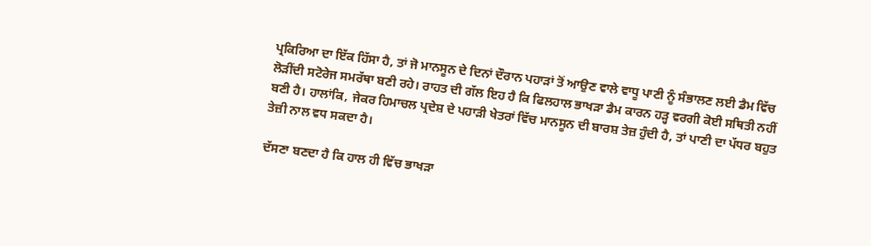ਪ੍ਰਕਿਰਿਆ ਦਾ ਇੱਕ ਹਿੱਸਾ ਹੈ, ਤਾਂ ਜੋ ਮਾਨਸੂਨ ਦੇ ਦਿਨਾਂ ਦੌਰਾਨ ਪਹਾੜਾਂ ਤੋਂ ਆਉਣ ਵਾਲੇ ਵਾਧੂ ਪਾਣੀ ਨੂੰ ਸੰਭਾਲਣ ਲਈ ਡੈਮ ਵਿੱਚ ਲੋੜੀਂਦੀ ਸਟੋਰੇਜ ਸਮਰੱਥਾ ਬਣੀ ਰਹੇ। ਰਾਹਤ ਦੀ ਗੱਲ ਇਹ ਹੈ ਕਿ ਫਿਲਹਾਲ ਭਾਖੜਾ ਡੈਮ ਕਾਰਨ ਹੜ੍ਹ ਵਰਗੀ ਕੋਈ ਸਥਿਤੀ ਨਹੀਂ ਬਣੀ ਹੈ। ਹਾਲਾਂਕਿ, ਜੇਕਰ ਹਿਮਾਚਲ ਪ੍ਰਦੇਸ਼ ਦੇ ਪਹਾੜੀ ਖੇਤਰਾਂ ਵਿੱਚ ਮਾਨਸੂਨ ਦੀ ਬਾਰਸ਼ ਤੇਜ਼ ਹੁੰਦੀ ਹੈ, ਤਾਂ ਪਾਣੀ ਦਾ ਪੱਧਰ ਬਹੁਤ ਤੇਜ਼ੀ ਨਾਲ ਵਧ ਸਕਦਾ ਹੈ।

ਦੱਸਣਾ ਬਣਦਾ ਹੈ ਕਿ ਹਾਲ ਹੀ ਵਿੱਚ ਭਾਖੜਾ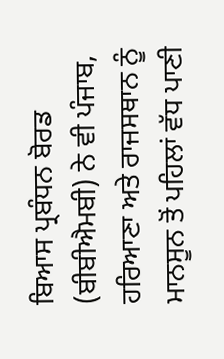ਬਿਆਸ ਪ੍ਰਬੰਧਨ ਬੋਰਡ (ਬੀਬੀਐਮਬੀ) ਨੇ ਵੀ ਪੰਜਾਬ, ਹਰਿਆਣਾ ਅਤੇ ਰਾਜਸਥਾਨ ਨੂੰ ਮਾਨਸੂਨ ਤੋਂ ਪਹਿਲਾਂ ਵੱਧ ਪਾਣੀ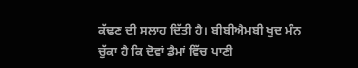ਕੱਢਣ ਦੀ ਸਲਾਹ ਦਿੱਤੀ ਹੈ। ਬੀਬੀਐਮਬੀ ਖੁਦ ਮੰਨ ਚੁੱਕਾ ਹੈ ਕਿ ਦੋਵਾਂ ਡੈਮਾਂ ਵਿੱਚ ਪਾਣੀ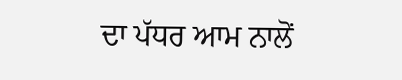ਦਾ ਪੱਧਰ ਆਮ ਨਾਲੋਂ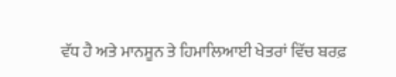ਵੱਧ ਹੈ ਅਤੇ ਮਾਨਸੂਨ ਤੇ ਹਿਮਾਲਿਆਈ ਖੇਤਰਾਂ ਵਿੱਚ ਬਰਫ਼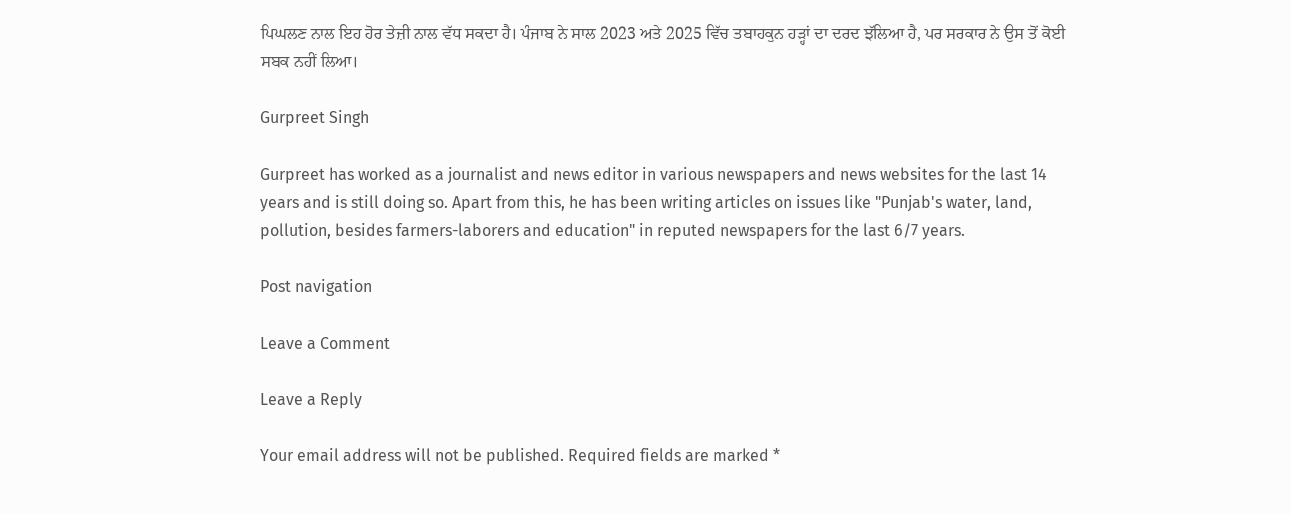ਪਿਘਲਣ ਨਾਲ ਇਹ ਹੋਰ ਤੇਜ਼ੀ ਨਾਲ ਵੱਧ ਸਕਦਾ ਹੈ। ਪੰਜਾਬ ਨੇ ਸਾਲ 2023 ਅਤੇ 2025 ਵਿੱਚ ਤਬਾਹਕੁਨ ਹੜ੍ਹਾਂ ਦਾ ਦਰਦ ਝੱਲਿਆ ਹੈ, ਪਰ ਸਰਕਾਰ ਨੇ ਉਸ ਤੋਂ ਕੋਈ ਸਬਕ ਨਹੀਂ ਲਿਆ।

Gurpreet Singh

Gurpreet has worked as a journalist and news editor in various newspapers and news websites for the last 14 years and is still doing so. Apart from this, he has been writing articles on issues like "Punjab's water, land, pollution, besides farmers-laborers and education" in reputed newspapers for the last 6/7 years.

Post navigation

Leave a Comment

Leave a Reply

Your email address will not be published. Required fields are marked *